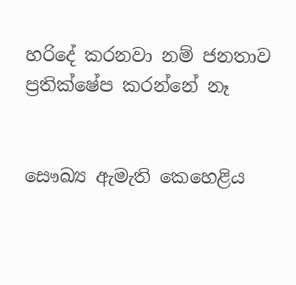හරිදේ කරනවා නම් ජනතාව ප්‍රතික්ෂේප කරන්නේ නෑ


සෞඛ්‍ය ඇමැති කෙහෙළිය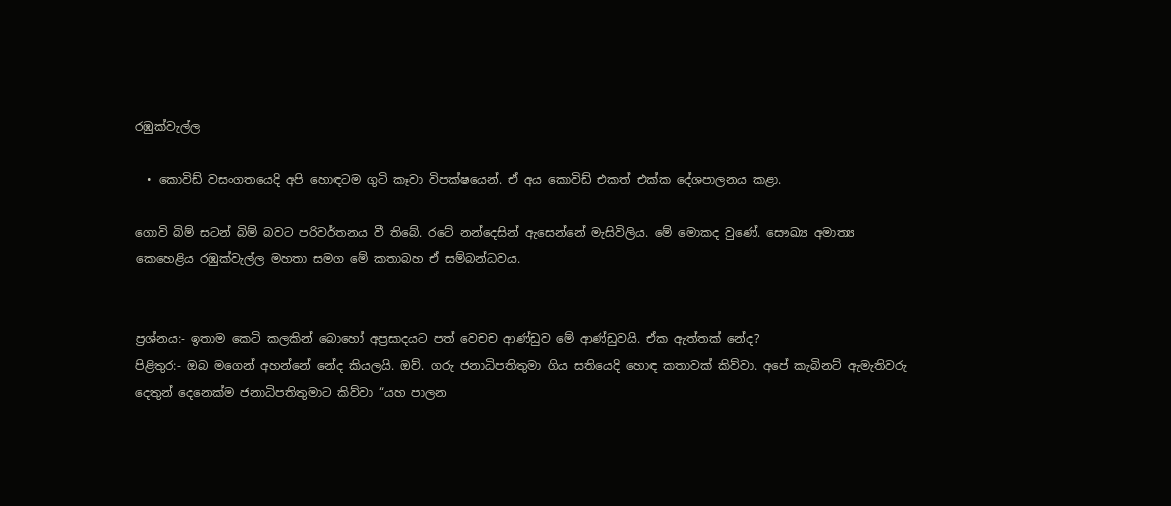රඹුක්වැල්ල

  • කොවිඩ් වසංගතයෙදි අපි හොඳටම ගුටි කෑවා විපක්ෂයෙන්. ඒ අය කොවිඩ් එකත් එක්ක දේශපාලනය කළා.

ගොවි බිම් සටන් බිම් බවට පරිවර්තනය වී තිබේ. රටේ නන්දෙසින් ඇසෙන්නේ මැසිවිලිය. මේ මොකද වුණේ. සෞඛ්‍ය අමාත්‍ය කෙහෙළිය රඹුක්වැල්ල මහතා සමග මේ කතාබහ ඒ සම්බන්ධවය.


ප්‍රශ්නය:- ඉතාම කෙටි කලකින් බොහෝ අප්‍රසාදයට පත් වෙචච ආණ්ඩුව මේ ආණ්‍ඩුවයි. ඒක ඇත්තක් නේද?
පිළිතුර:- ඔබ මගෙන් අහන්නේ නේද කියලයි. ඔව්. ගරු ජනාධිපතිතුමා ගිය සතියෙදි හොඳ කතාවක් කිව්වා. අපේ කැබිනට් ඇමැතිවරු දෙතුන් දෙනෙක්ම ජනාධිපතිතුමාට කිව්වා “යහ පාලන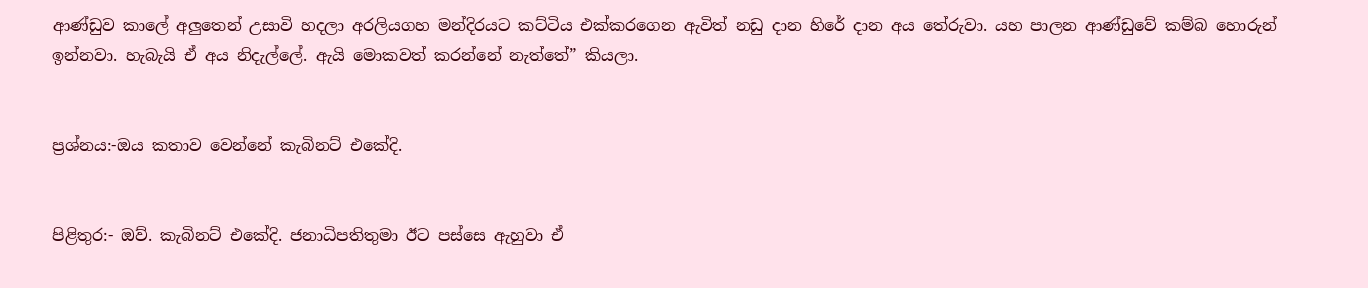ආණ්‍ඩුව කාලේ අලුතෙන් උසාවි හදලා අරලියගහ මන්දිරයට කට්ටිය එක්කරගෙන ඇවිත් නඩු දාන හිරේ දාන අය තේරුවා. යහ පාලන ආණ්‍ඩුවේ කම්බ හොරුන් ඉන්නවා. හැබැයි ඒ අය නිදැල්ලේ. ඇයි මොකවත් කරන්නේ නැත්තේ” කියලා.


ප්‍රශ්නය:-ඔය කතාව වෙන්නේ කැබිනට් එකේදි.


පිළිතුර:- ඔව්. කැබිනට් එකේදි. ජනාධිපතිතුමා ඊට පස්සෙ ඇහුවා ඒ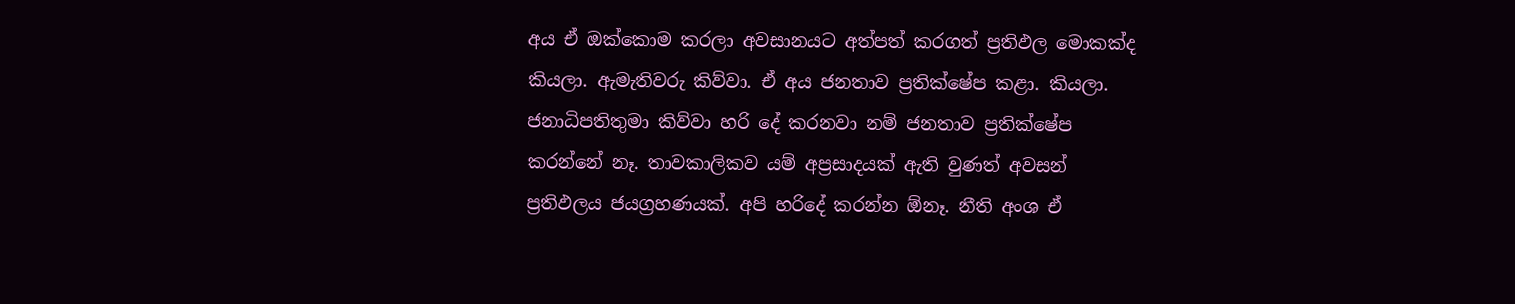අය ඒ ඔක්කොම කරලා අවසානයට අත්පත් කරගත් ප්‍රතිඵල මොකක්ද කියලා. ඇමැතිවරු කිව්වා. ඒ අය ජනතාව ප්‍රතික්ෂේප කළා. කියලා. ජනාධිපතිතුමා කිව්වා හරි දේ කරනවා නම් ජනතාව ප්‍රතික්ෂේප කරන්නේ නෑ. තාවකාලිකව යම් අප්‍රසාදයක් ඇති වුණත් අවසන් ප්‍රතිඵලය ජයග්‍රහණයක්. අපි හරිදේ කරන්න ඕනෑ. නීති අංශ ඒ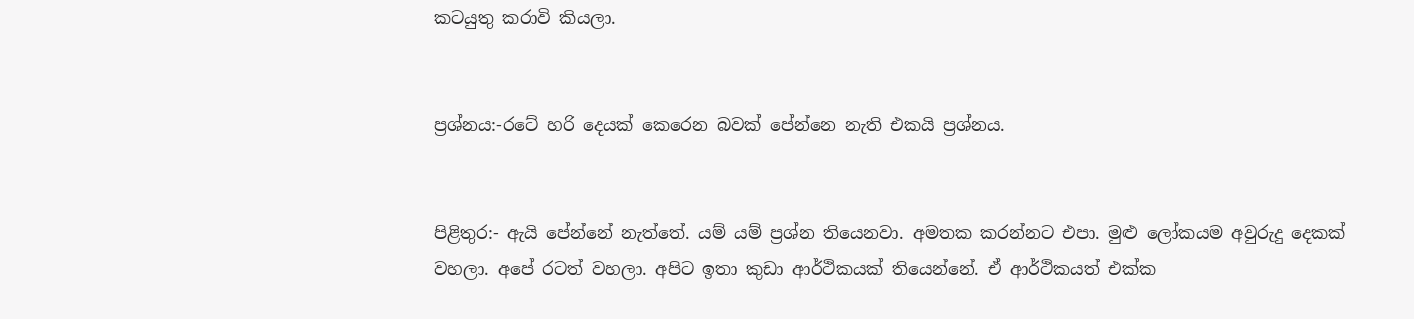කටයුතු කරාවි කියලා.


ප්‍රශ්නය:-රටේ හරි දෙයක් කෙරෙන බවක් පේන්නෙ නැති එකයි ප්‍රශ්නය.


පිළිතුර:- ඇයි පේන්නේ නැත්තේ. යම් යම් ප්‍රශ්න තියෙනවා. අමතක කරන්නට එපා. මුළු ලෝකයම අවුරුදු දෙකක් වහලා. අපේ රටත් වහලා. අපිට ඉතා කුඩා ආර්ථිකයක් තියෙන්නේ. ඒ ආර්ථිකයත් එක්ක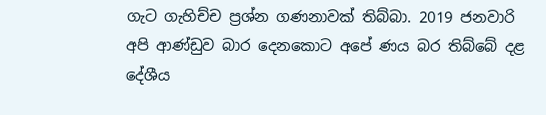ගැට ගැහිච්ච ප්‍රශ්න ගණනාවක් තිබ්බා. 2019 ජනවාරි අපි ආණ්‍ඩුව බාර දෙනකොට අපේ ණය බර තිබ්බේ දළ දේශීය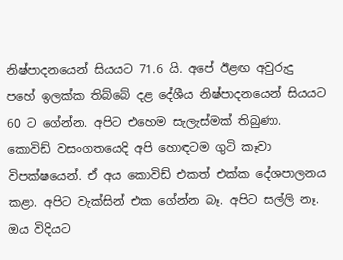නිෂ්‍පාදනයෙන් සියයට 71.6 යි. අපේ ඊළඟ අවුරුදු පහේ ඉලක්ක තිබ්බේ දළ දේශීය නිෂ්‍පාදනයෙන් සියයට 60 ට ගේන්න. අපිට එහෙම සැලැස්මක් තිබුණා. කොවිඩ් වසංගතයෙදි අපි හොඳටම ගුටි කෑවා විපක්ෂයෙන්. ඒ අය කොවිඩ් එකත් එක්ක දේශපාලනය කළා. අපිට වැක්සින් එක ගේන්න බෑ. අපිට සල්ලි නෑ. ඔය විදියට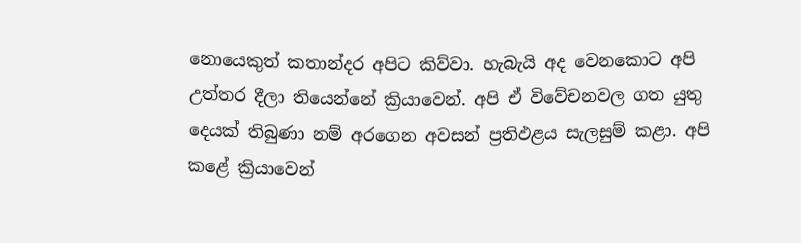නොයෙකුත් කතාන්දර අපිට කිව්වා. හැබැයි අද වෙනකොට අපි උත්තර දීලා තියෙන්නේ ක්‍රියාවෙන්. අපි ඒ විවේචනවල ගත යුතු දෙයක් තිබුණා නම් අරගෙන අවසන් ප්‍රතිඵළය සැලසුම් කළා. අපි කළේ ක්‍රියාවෙන්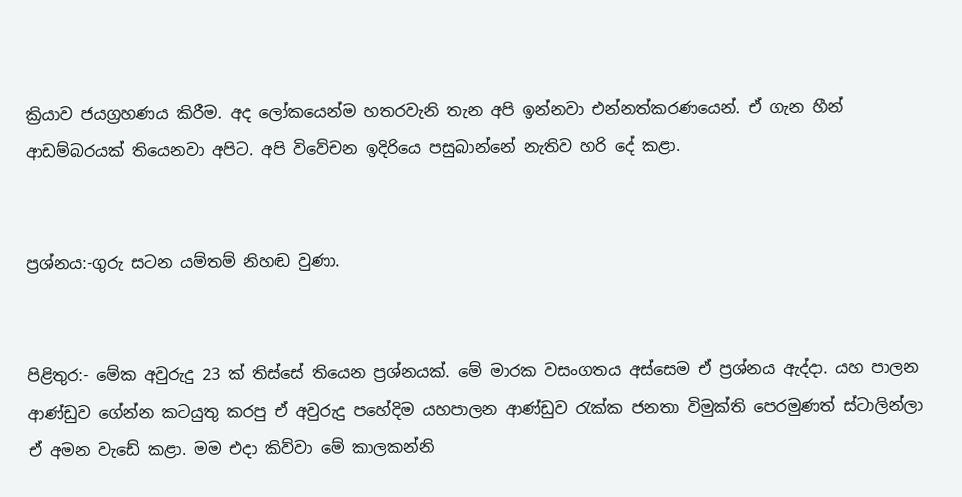ක්‍රියාව ජයග්‍රහණය කිරීම. අද ලෝකයෙන්ම හතරවැනි තැන අපි ඉන්නවා එන්නත්කරණයෙන්. ඒ ගැන හීන් ආඩම්බරයක් තියෙනවා අපිට. අපි විවේචන ඉදිරියෙ පසුබාන්නේ නැතිව හරි දේ කළා.


ප්‍රශ්නය:-ගුරු සටන යම්තම් නිහඬ වුණා.


පිළිතුර:- මේක අවුරුදු 23 ක් තිස්සේ තියෙන ප්‍රශ්නයක්. මේ මාරක වසංගතය අස්සෙම ඒ ප්‍රශ්නය ඇද්දා. යහ පාලන ආණ්‍ඩුව ගේන්න කටයුතු කරපු ඒ අවුරුදු පහේදිම යහපාලන ආණ්ඩුව රැක්ක ජනතා විමුක්ති පෙරමුණත් ස්ටාලින්ලා ඒ අමන වැඩේ කළා. මම එදා කිව්වා මේ කාලකන්නි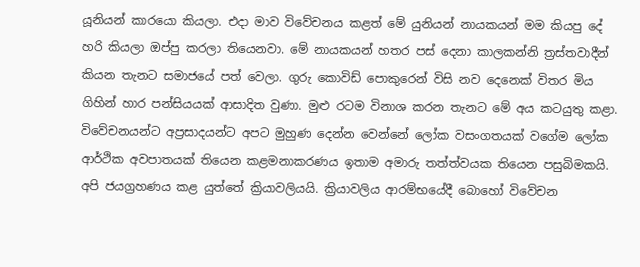යූනියන් කාරයො කියලා. එදා මාව විවේචනය කළත් මේ යුනියන් නායකයන් මම කියපු දේ හරි කියලා ඔප්පු කරලා තියෙනවා. මේ නායකයන් හතර පස් දෙනා කාලකන්නි ත්‍රස්තවාදීන් කියන තැනට සමාජයේ පත් වෙලා. ගුරු කොවිඩ් පොකුරෙන් විසි නව දෙනෙක් විතර මිය ගිහින් හාර පන්සියයක් ආසාදිත වුණා. මුළු රටම විනාශ කරන තැනට මේ අය කටයුතු කළා. විවේචනයන්ට අප්‍රසාදයන්ට අපට මුහුණ දෙන්න වෙන්නේ ලෝක වසංගතයක් වගේම ලෝක ආර්ථික අවපාතයක් තියෙන කළමනාකරණය ඉතාම අමාරු තත්ත්වයක තියෙන පසුබිමකයි. අපි ජයග්‍රහණය කළ යුත්තේ ක්‍රියාවලියයි. ක්‍රියාවලිය ආරම්භයේදී බොහෝ විවේචන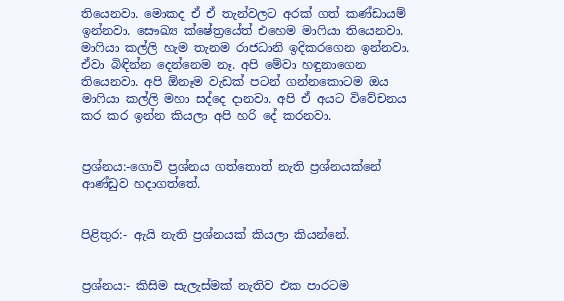තියෙනවා. මොකද ඒ ඒ තැන්වලට අරක් ගත් කණ්ඩායම් ඉන්නවා. සෞඛ්‍ය ක්ෂේත්‍රයේත් එහෙම මාෆියා තියෙනවා. මාෆියා කල්ලි හැම තැනම රාජධානි ඉදිකරගෙන ඉන්නවා. ඒවා බිඳින්න දෙන්නෙම නෑ. අපි මේවා හඳුනාගෙන තියෙනවා. අපි ඕනෑම වැඩක් පටන් ගන්නකොටම ඔය මාෆියා කල්ලි මහා සද්දෙ දානවා. අපි ඒ අයට විවේචනය කර කර ඉන්න කියලා අපි හරි දේ කරනවා.


ප්‍රශ්නය:-ගොවි ප්‍රශ්නය ගත්තොත් නැති ප්‍රශ්නයක්නේ ආණ්‍ඩුව හදාගත්තේ.


පිළිතුර:- ඇයි නැති ප්‍රශ්නයක් කියලා කියන්නේ.


ප්‍රශ්නය:- කිසිම සැලැස්මක් නැතිව එක පාරටම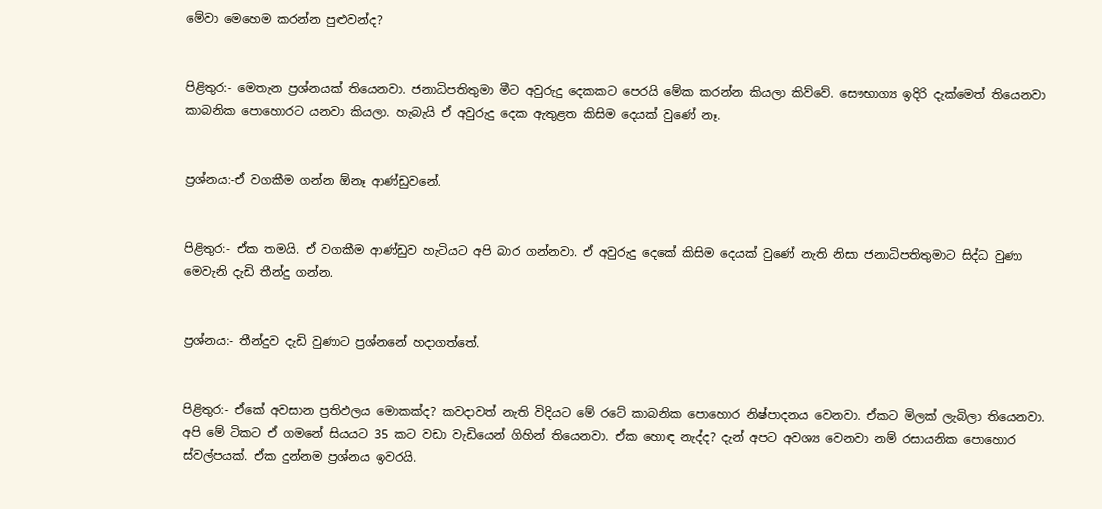මේවා මෙහෙම කරන්න පුළුවන්ද?


පිළිතුර:- මෙතැන ප්‍රශ්නයක් තියෙනවා. ජනාධිපතිතුමා මීට අවුරුදු දෙකකට පෙරයි මේක කරන්න කියලා කිව්වේ. සෞභාග්‍ය ඉදිරි දැක්මෙත් තියෙනවා කාබනික පොහොරට යනවා කියලා. හැබැයි ඒ අවුරුදු දෙක ඇතුළත කිසිම දෙයක් වුණේ‍ නෑ.


ප්‍රශ්නය:-ඒ වගකීම ගන්න ඕනෑ ආණ්‍ඩුවනේ.


පිළිතුර:- ඒක තමයි. ඒ වගකීම ආණ්‍ඩුව හැටියට අපි බාර ගන්නවා. ඒ අවුරුදු දෙකේ කිසිම දෙයක් වුණේ නැති නිසා ජනාධිපතිතුමාට සිද්ධ වුණා මෙවැනි දැඩි තීන්දු ගන්න.


ප්‍රශ්නය:- තීන්දුව දැඩි වුණාට ප්‍රශ්නනේ හදාගත්තේ.


පිළිතුර:- ඒකේ අවසාන ප්‍රතිඵලය මොකක්ද? කවදාවත් නැති විදියට මේ රටේ කාබනික පොහොර නිෂ්පාදනය වෙනවා. ඒකට මිලක් ලැබිලා තියෙනවා. අපි මේ ටිකට ඒ ගමනේ සියයට 35 කට වඩා වැඩියෙන් ගිහින් තියෙනවා. ඒක හොඳ නැද්ද? දැන් අපට අවශ්‍ය වෙනවා නම් රසායනික පොහොර ස්වල්පයක්. ඒක දුන්නම ප්‍රශ්නය ඉවරයි.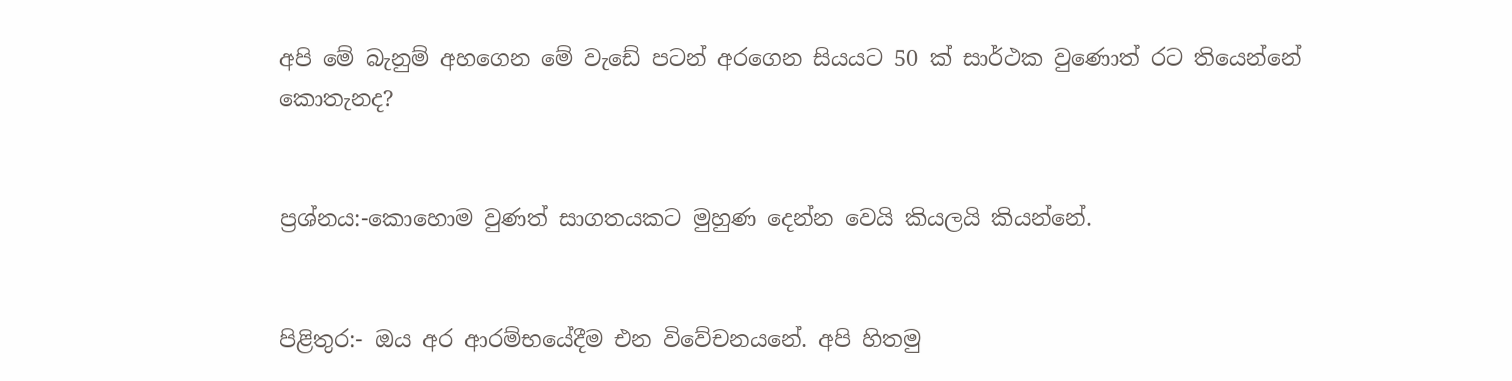අපි මේ බැනුම් අහගෙන මේ වැඩේ පටන් අරගෙන සියයට 50 ක් සාර්ථක වුණොත් රට තියෙන්නේ කොතැනද?


ප්‍රශ්නය:-කොහොම වුණත් සාගතයකට මුහුණ දෙන්න වෙයි කියලයි කියන්නේ.


පිළිතුර:- ඔය අර ආරම්භයේදීම එන විවේචනයනේ. අපි හිතමු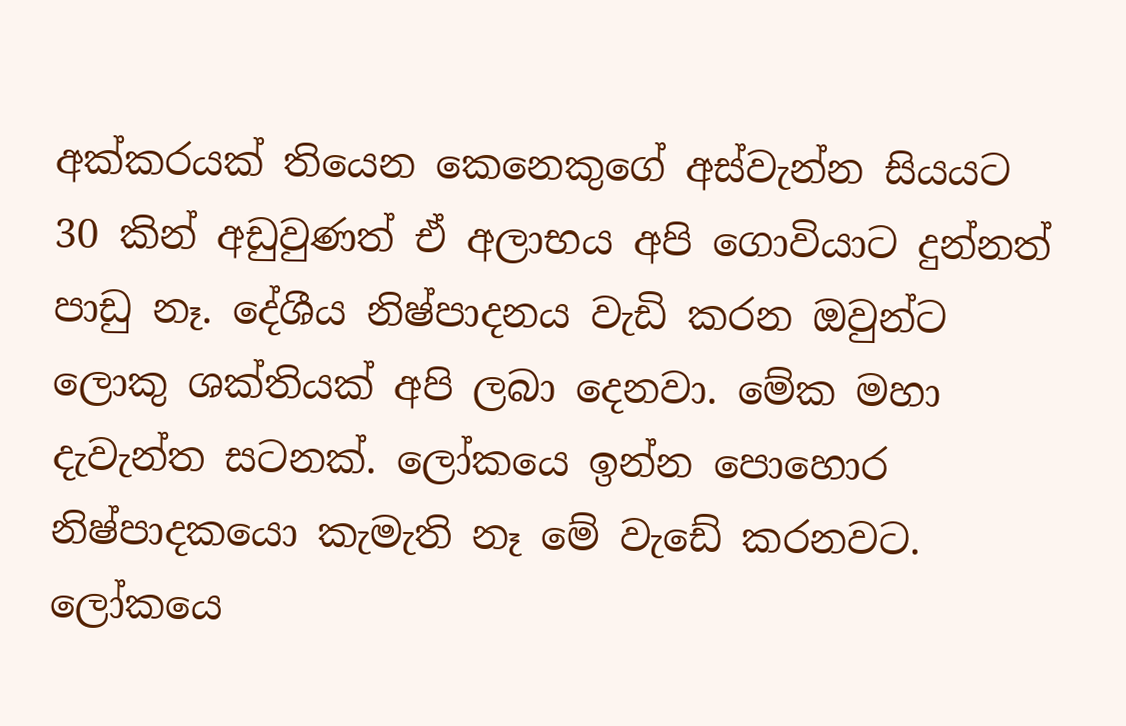අක්කරයක් තියෙන කෙනෙකුගේ අස්වැන්න සියයට 30 කින් අඩුවුණත් ඒ අලාභය අපි ගොවියාට දුන්නත් පාඩු නෑ. දේශීය නිෂ්‍පාදනය වැඩි කරන ඔවුන්ට ලොකු ශක්තියක් අපි ලබා දෙනවා. මේක මහා දැවැන්ත සටනක්. ලෝකයෙ ඉන්න පොහොර නිෂ්පාදකයො කැමැති නෑ මේ වැඩේ කරනවට. ලෝකයෙ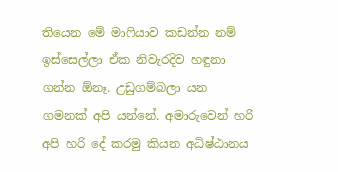තියෙන මේ මාෆියාව කඩන්න නම් ඉස්සෙල්ලා ඒක නිවැරදිව හඳුනා ගන්න ඕනෑ. උඩුගම්බලා යන ගමනක් අපි යන්නේ. අමාරුවෙන් හරි අපි හරි දේ කරමු කියන අධිෂ්ඨානය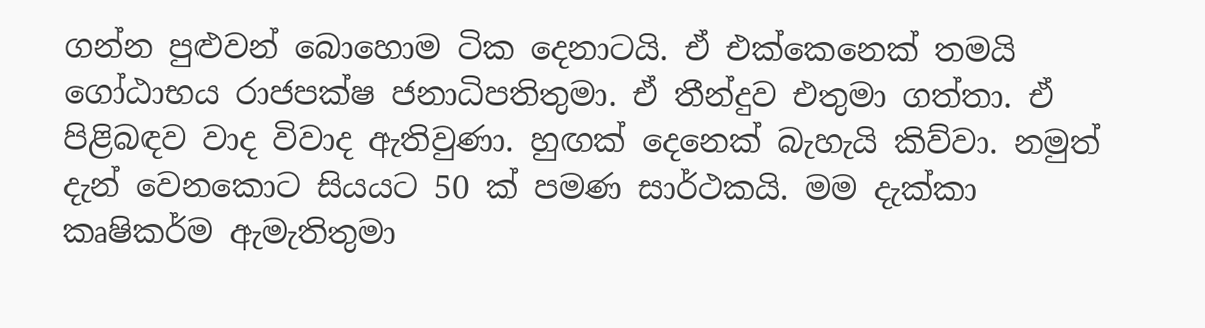ගන්න පුළුවන් බොහොම ටික දෙනාටයි. ඒ එක්කෙනෙක් තමයි ගෝඨාභය රාජපක්ෂ ජනාධිපතිතුමා. ඒ තීන්දුව එතුමා ගත්තා. ඒ පිළිබඳව වාද විවාද ඇතිවුණා. හුඟක් දෙනෙක් බැහැයි කිව්වා. නමුත් දැන් වෙනකොට සියයට 50 ක් පමණ සාර්ථකයි. මම දැක්කා කෘෂිකර්ම ඇමැතිතුමා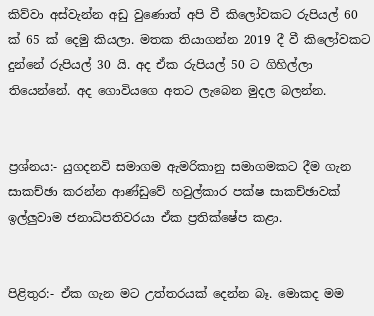කිව්වා අස්වැන්න අඩු වුණොත් අපි වී කිලෝවකට රුපියල් 60 ක් 65 ක් දෙමු කියලා. මතක තියාගන්න 2019 දී වී කිලෝවකට දුන්නේ රුපියල් 30 යි. අද ඒක රුපියල් 50 ට ගිහිල්ලා තියෙන්නේ. අද ගොවියගෙ අතට ලැබෙන මුදල බලන්න.


ප්‍රශ්නය:- යුගදනවි සමාගම ඇමරිකානු සමාගමකට දීම ගැන සාකච්ඡා කරන්න ආණ්ඩුවේ හවුල්කාර පක්ෂ සාකච්ඡාවක් ඉල්ලුවාම ජනාධිපතිවරයා ඒක ප්‍රතික්ෂේප කළා.


පිළිතුර:- ඒක ගැන මට උත්තරයක් දෙන්න බෑ. මොකද මම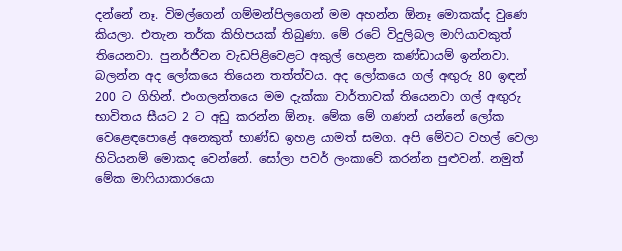දන්නේ නෑ. විමල්ගෙන් ගම්මන්පිලගෙන් මම අහන්න ඕනෑ මොකක්ද වුණෙ කියලා. එතැන තර්ක කිහිපයක් තිබුණා. මේ රටේ විදුලිබල මාෆියාවකුත් තියෙනවා. පුනර්ජීවන වැඩපිළිවෙළට අකුල් හෙළන කණ්ඩායම් ඉන්නවා. බලන්න අද ලෝකයෙ තියෙන තත්ත්වය. අද ලෝකයෙ ගල් අඟුරු 80 ඉඳන් 200 ට ගිහින්. එංගලන්තයෙ මම දැක්කා වාර්තාවක් තියෙනවා ගල් අඟුරු භාවිතය සීයට 2 ට අඩු කරන්න ඕනෑ. මේක මේ ගණන් යන්නේ ලෝක වෙළෙඳපොළේ අනෙකුත් භාණ්‍ඩ ඉහළ යාමත් සමග. අපි මේවට වහල් වෙලා හිටියනම් මොකද වෙන්නේ. සෝලා පවර් ලංකාවේ කරන්න පුළුවන්. නමුත් මේක මාෆියාකාරයො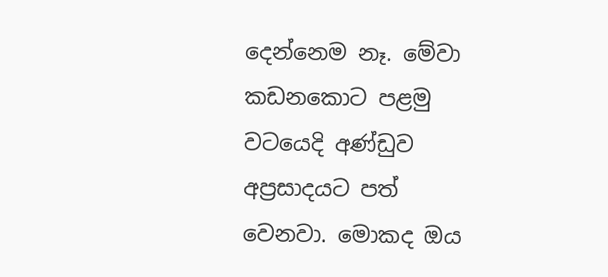දෙන්නෙම නෑ. මේවා කඩනකොට පළමු වටයෙදි අණ්ඩුව අප්‍රසාදයට පත් වෙනවා. මොකද ඔය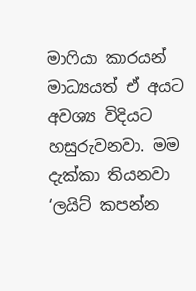මාෆියා කාරයන් මාධ්‍යයත් ඒ අයට අවශ්‍ය විදියට හසුරුවනවා. මම දැක්කා තියනවා ‘ලයිට් කපන්න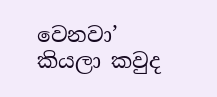වෙනවා’ කියලා කවුද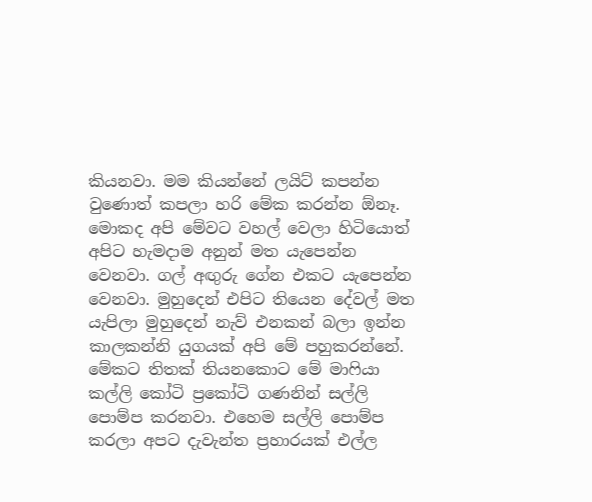කියනවා. මම කියන්නේ ලයිට් කපන්න වුණොත් කපලා හරි මේක කරන්න ඕනෑ. මොකද අපි මේවට වහල් වෙලා හිටියොත් අපිට හැමදාම අනුන් මත යැපෙන්න වෙනවා. ගල් අඟුරු ගේන එකට යැපෙන්න වෙනවා. මුහුදෙන් එපිට තියෙන දේවල් මත යැපිලා මුහුදෙන් නැව් එනකන් බලා ඉන්න කාලකන්නි යුගයක් අපි මේ පහුකරන්නේ. මේකට තිතක් තියනකොට මේ මාෆියා කල්ලි කෝටි ප්‍රකෝටි ගණනින් සල්ලි පොම්ප කරනවා. එහෙම සල්ලි පොම්ප කරලා අපට දැවැන්ත ප්‍රහාරයක් එල්ල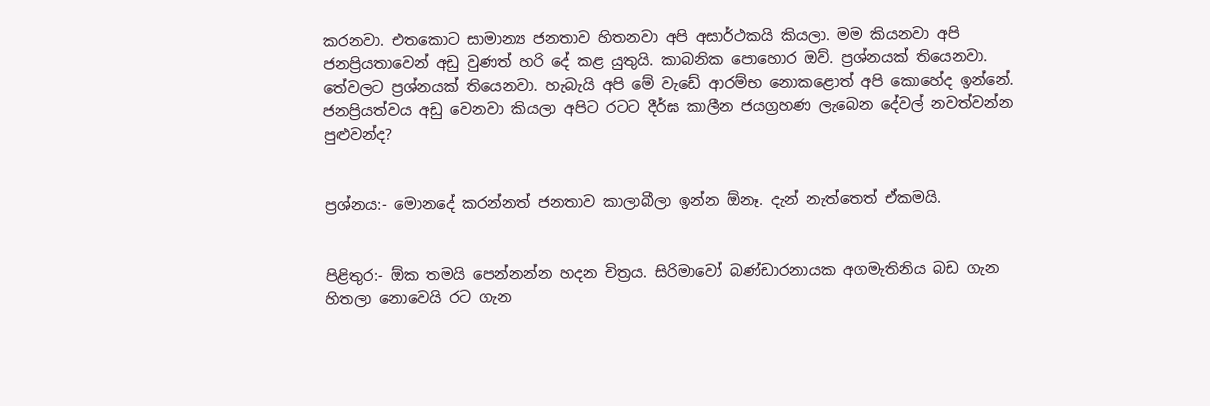කරනවා. එතකොට සාමාන්‍ය ජනතාව හිතනවා අපි අසාර්ථකයි කියලා. මම කියනවා අපි ජනප්‍රියතාවෙන් අඩු වුණත් හරි දේ කළ යුතුයි. කාබනික පොහොර ඔව්. ප්‍රශ්නයක් තියෙනවා. තේවලට ප්‍රශ්නයක් තියෙනවා. හැබැයි අපි මේ වැඩේ ආරම්භ නොකළොත් අපි කොහේද ඉන්නේ. ජනප්‍රියත්වය අඩු වෙනවා කියලා අපිට රටට දීර්ඝ කාලීන ජයග්‍රහණ ලැබෙන දේවල් නවත්වන්න පුළුවන්ද?


ප්‍රශ්නය:- මොනදේ කරන්නත් ජනතාව කාලාබීලා ඉන්න ඕනෑ. දැන් නැත්තෙත් ඒකමයි.


පිළිතුර:- ඕක තමයි පෙන්නන්න හදන චිත්‍රය. සිරිමාවෝ බණ්‍ඩාරනායක අගමැතිනිය බඩ ගැන හිතලා නොවෙයි රට ගැන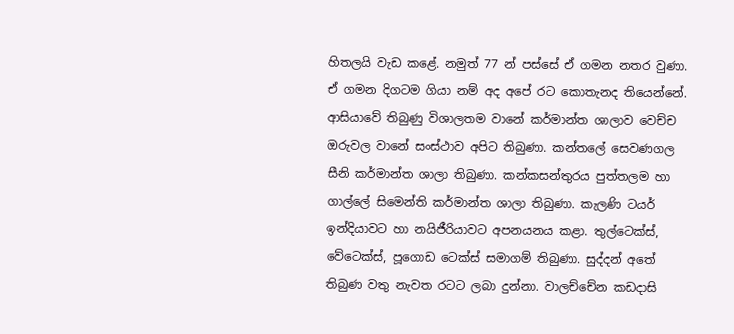හිතලයි වැඩ කළේ. නමුත් 77 න් පස්සේ ඒ ගමන නතර වුණා. ඒ ගමන දිගටම ගියා නම් අද අපේ රට කොතැනද තියෙන්නේ. ආසියාවේ තිබුණු විශාලතම වානේ කර්මාන්ත ශාලාව වෙච්ච ඔරුවල වානේ සංස්ථාව අපිට තිබුණා. කන්තලේ සෙවණගල සීනි කර්මාන්ත ශාලා තිබුණා. කන්කසන්තුරය පුත්තලම හා ගාල්ලේ සිමෙන්ති කර්මාන්ත ශාලා තිබුණා. කැලණි ටයර් ඉන්දියාවට හා නයිජීරියාවට අපනයනය කළා. තුල්ටෙක්ස්, වේටෙක්ස්, පූගොඩ ටෙක්ස් සමාගම් තිබුණා. සුද්දන් අතේ තිබුණ වතු නැවත රටට ලබා දුන්නා. වාලච්චේන කඩදාසි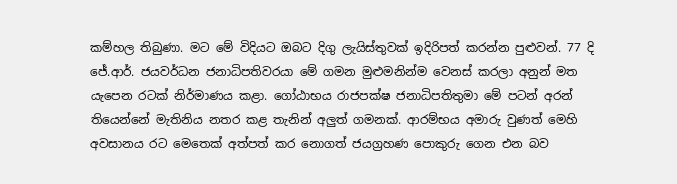කම්හල තිබුණා. මට මේ විදියට ඔබට දිගු ලැයිස්තුවක් ඉදිරිපත් කරන්න පුළුවන්. 77 දි ජේ.ආර්. ජයවර්ධන ජනාධිපතිවරයා මේ ගමන මුළුමනින්ම වෙනස් කරලා අනුන් මත යැපෙන රටක් නිර්මාණය කළා. ගෝඨාභය රාජපක්ෂ ජනාධිපතිතුමා මේ පටන් අරන් තියෙන්නේ මැතිනිය නතර කළ තැනින් අලුත් ගමනක්. ආරම්භය අමාරු වුණත් මෙහි අවසානය රට මෙතෙක් අත්පත් කර නොගත් ජයග්‍රහණ පොකුරු ගෙන එන බව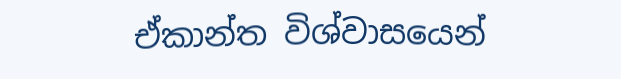ඒකාන්ත විශ්වාසයෙන්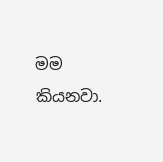මම කියනවා.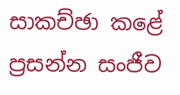සාකච්ඡා කළේ
ප්‍රසන්න සංජීව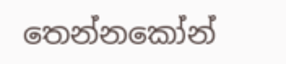තෙන්නකෝන්